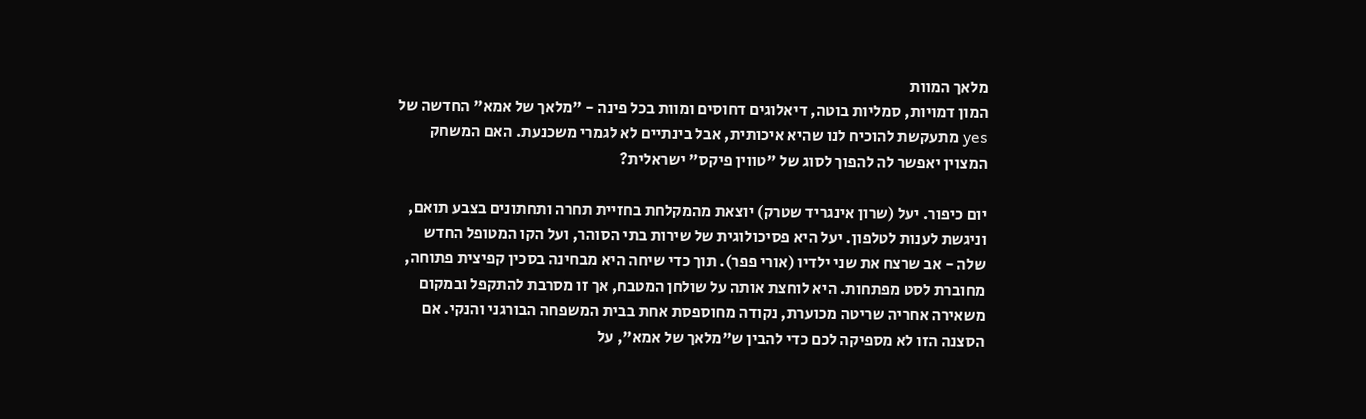מלאך המוות
המון דמויות, סמליות בוטה, דיאלוגים דחוסים ומוות בכל פינה - "מלאך של אמא" החדשה של yes מתעקשת להוכיח לנו שהיא איכותית, אבל בינתיים לא לגמרי משכנעת. האם המשחק המצוין יאפשר לה להפוך לסוג של "טווין פיקס" ישראלית?

יום כיפור. יעל (שרון אינגריד שטרק) יוצאת מהמקלחת בחזיית תחרה ותחתונים בצבע תואם, וניגשת לענות לטלפון. יעל היא פסיכולוגית של שירות בתי הסוהר, ועל הקו המטופל החדש שלה - אב שרצח את שני ילדיו (אורי פפר). תוך כדי שיחה היא מבחינה בסכין קפיצית פתוחה, מחוברת לסט מפתחות. היא לוחצת אותה על שולחן המטבח, אך זו מסרבת להתקפל ובמקום משאירה אחריה שריטה מכוערת, נקודה מחוספסת אחת בבית המשפחה הבורגני והנקי. אם הסצנה הזו לא מספיקה לכם כדי להבין ש"מלאך של אמא", על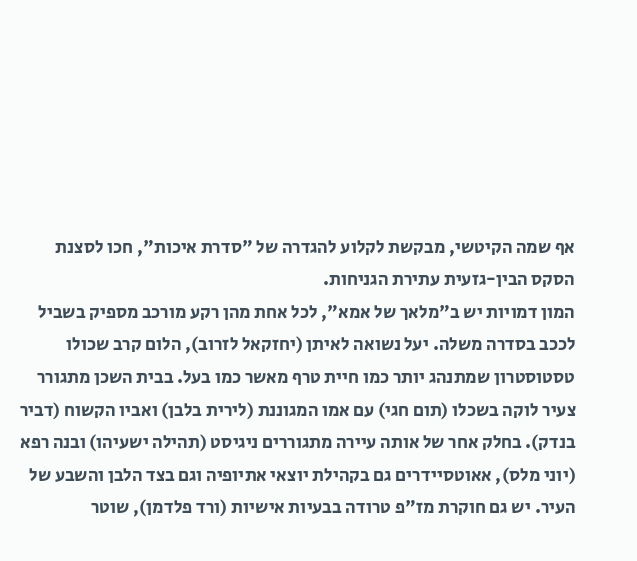אף שמה הקיטשי, מבקשת לקלוע להגדרה של "סדרת איכות", חכו לסצנת הסקס הבין-גזעית עתירת הגניחות.
המון דמויות יש ב"מלאך של אמא", לכל אחת מהן רקע מורכב מספיק בשביל לככב בסדרה משלה. יעל נשואה לאיתן (יחזקאל לזרוב), הלום קרב שכולו טסטוסטרון שמתנהג יותר כמו חיית טרף מאשר כמו בעל. בבית השכן מתגורר צעיר לוקה בשכלו (תום חגי) עם אמו המגוננת (לירית בלבן) ואביו הקשוח (דביר בנדק). בחלק אחר של אותה עיירה מתגוררים ניגיסט (תהילה ישעיהו) ובנה רפא (יוני מלס), אאוטסיידרים גם בקהילת יוצאי אתיופיה וגם בצד הלבן והשבע של העיר. יש גם חוקרת מז"פ טרודה בבעיות אישיות (ורד פלדמן), שוטר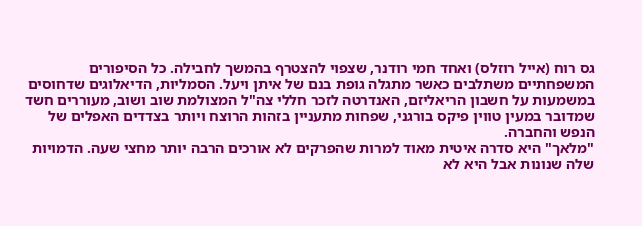גס רוח (אייל רוזלס) ואחד חמי רודנר, שצפוי להצטרף בהמשך לחבילה. כל הסיפורים המשפחתיים משתלבים כאשר מתגלה גופת בנם של איתן ויעל. הסמליות, הדיאלוגים שדחוסים במשמעות על חשבון הריאליזם, האנדרטה לזכר חללי צה"ל המצולמת שוב ושוב, מעוררים חשד שמדובר במעין טווין פיקס בורגני, שפחות מתעניין בזהות הרוצח ויותר בצדדים האפלים של הנפש והחברה.
"מלאך" היא סדרה איטית מאוד למרות שהפרקים לא אורכים הרבה יותר מחצי שעה. הדמויות שלה שנונות אבל היא לא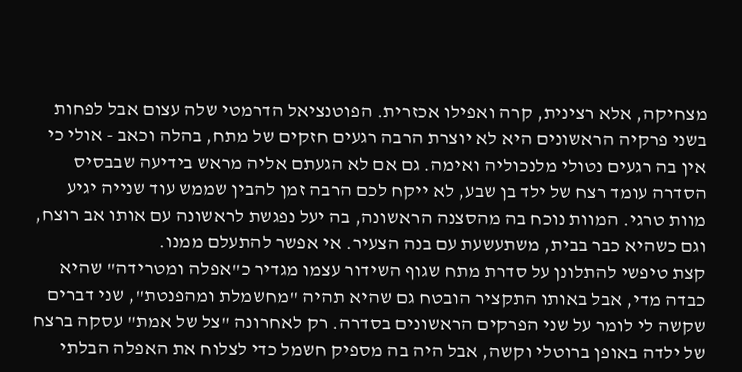מצחיקה, אלא רצינית, קרה ואפילו אכזרית. הפוטנציאל הדרמטי שלה עצום אבל לפחות בשני פרקיה הראשונים היא לא יוצרת הרבה רגעים חזקים של מתח, בהלה וכאב - אולי כי אין בה רגעים נטולי מלנכוליה ואימה. גם אם לא הגעתם אליה מראש בידיעה שבבסיס הסדרה עומד רצח של ילד בן שבע, לא ייקח לכם הרבה זמן להבין שממש עוד שנייה יגיע מוות טרגי. המוות נוכח בה מהסצנה הראשונה, בה יעל נפגשת לראשונה עם אותו אב רוצח, וגם כשהיא כבר בבית, משתעשעת עם בנה הצעיר. אי אפשר להתעלם ממנו.
קצת טיפשי להתלונן על סדרת מתח שגוף השידור עצמו מגדיר כ"אפלה ומטרידה" שהיא כבדה מדי, אבל באותו התקציר הובטח גם שהיא תהיה "מחשמלת ומהפנטת", שני דברים שקשה לי לומר על שני הפרקים הראשונים בסדרה. רק לאחרונה "צל של אמת" עסקה ברצח של ילדה באופן ברוטלי וקשה, אבל היה בה מספיק חשמל כדי לצלוח את האפלה הבלתי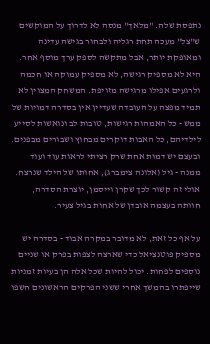נתפסת שלה. "מלאך" מנסה לא לדרוך על המוקשים ש"צל" מעכה תחת רגליה ולבחור בגישה עדינה ומאופקת יותר, אבל מתקשה לספק ערך מוסף אחר. היא לא מספיק רגישה, לא מספיק עמוקה או חכמה ולרגעים אפילו מרגישה מזויפת. המשחק המצוין לא תמיד מפצה על העובדה שעדיין אין בסדרה דמויות של ממש - כל האמהות רגישות, טובות לב ונואשות לסייע לילדיהם, כל האבות דוקרים מבחוץ ושבורים מבפנים. ובעצם יש דמות אחת שרק רציתי לראות עוד ועוד ממנה - גיל (אלונה צימברג), אחותו של הילד שנרצח. אולי זה קשור לכך שקרן וייסמן, יוצרת הסדרה, חוותה בעצמה אובדן של אחות בגיל צעיר.

על אף כל זאת, לא מדובר במקרה אבוד - בסדרה יש מספיק פוטנציאל כדי שארצה לצפות בפרק או שניים נוספים לפחות. יכול להיות שכל אלה הן בעיות זמניות שייפתרו בהמשך אחרי ששני הפרקים הראשונים חשפו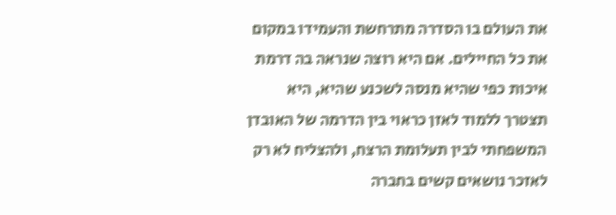את העולם בו הסדרה מתרחשת והעמידו במקום את כל החיילים. אם היא רוצה שנראה בה דרמת איכות כפי שהיא מנסה לשכנע שהיא, היא תצטרך ללמוד לאזן כראוי בין הדרמה של האובדן המשפחתי לבין תעלומת הרצח, ולהצליח לא רק לאזכר נושאים קשים בחברה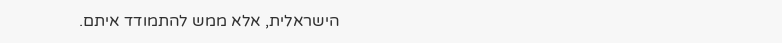הישראלית, אלא ממש להתמודד איתם.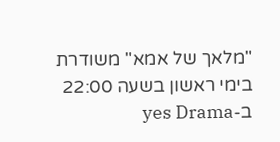"מלאך של אמא" משודרת בימי ראשון בשעה 22:00 ב-yes Drama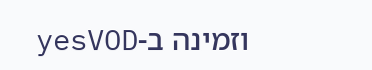וזמינה ב-yesVOD